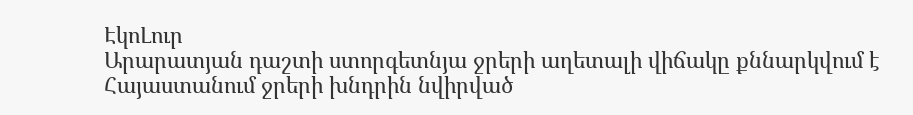ԷկոԼուր
Արարատյան դաշտի ստորգետնյա ջրերի աղետալի վիճակը քննարկվում է Հայաստանում ջրերի խնդրին նվիրված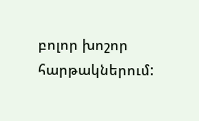բոլոր խոշոր հարթակներում: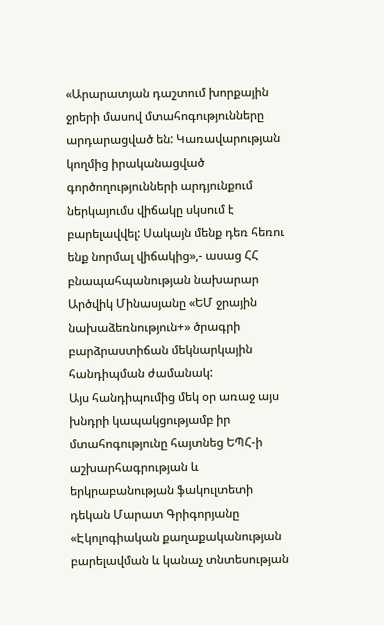«Արարատյան դաշտում խորքային ջրերի մասով մտահոգությունները արդարացված են: Կառավարության կողմից իրականացված գործողությունների արդյունքում ներկայումս վիճակը սկսում է բարելավվել: Սակայն մենք դեռ հեռու ենք նորմալ վիճակից»,- ասաց ՀՀ բնապահպանության նախարար Արծվիկ Մինասյանը «ԵՄ ջրային նախաձեռնություն+» ծրագրի բարձրաստիճան մեկնարկային հանդիպման ժամանակ:
Այս հանդիպումից մեկ օր առաջ այս խնդրի կապակցությամբ իր մտահոգությունը հայտնեց ԵՊՀ-ի աշխարհագրության և երկրաբանության ֆակուլտետի դեկան Մարատ Գրիգորյանը «Էկոլոգիական քաղաքականության բարելավման և կանաչ տնտեսության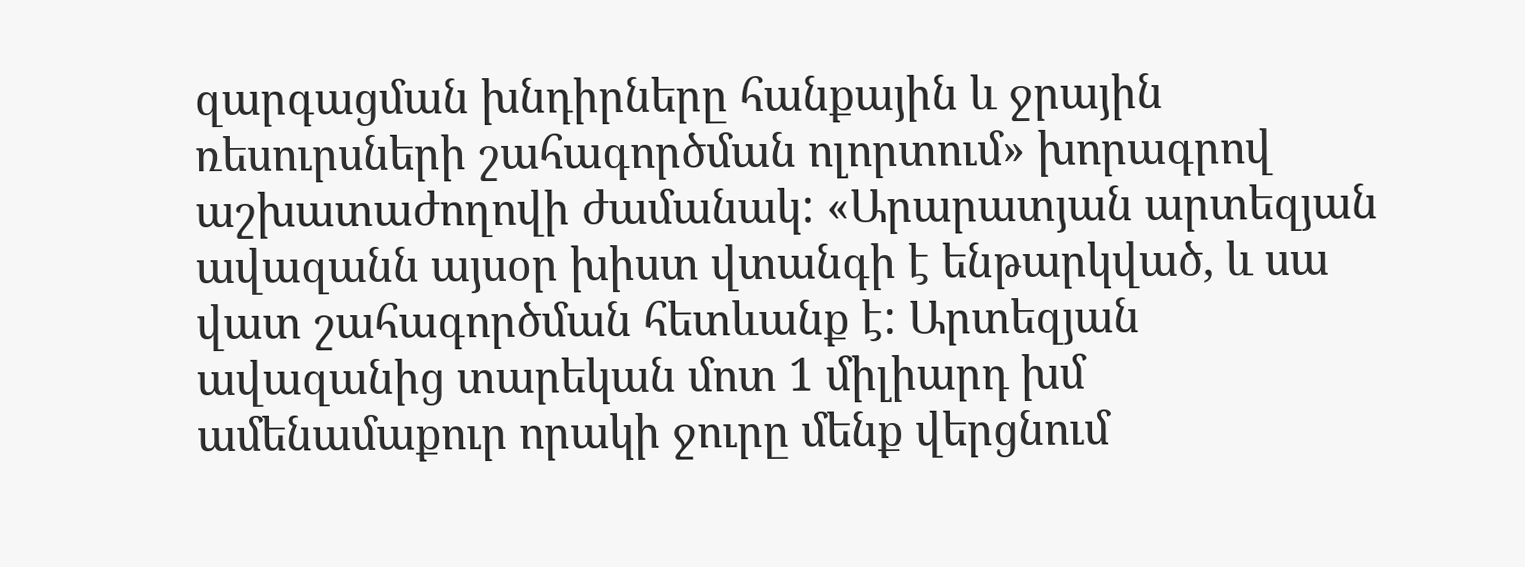զարգացման խնդիրները հանքային և ջրային ռեսուրսների շահագործման ոլորտում» խորագրով աշխատաժողովի ժամանակ: «Արարատյան արտեզյան ավազանն այսօր խիստ վտանգի է ենթարկված, և սա վատ շահագործման հետևանք է: Արտեզյան ավազանից տարեկան մոտ 1 միլիարդ խմ ամենամաքուր որակի ջուրը մենք վերցնում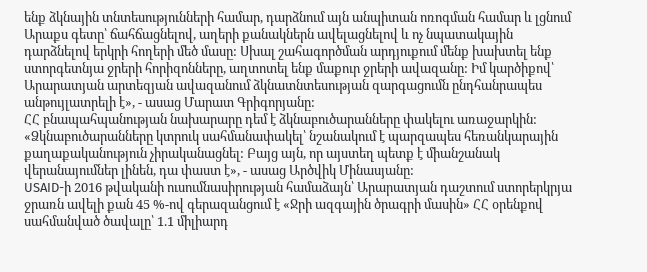ենք ձկնային տնտեսությունների համար, դարձնում այն անպիտան ոռոգման համար և լցնում Արաքս գետը՝ ճահճացնելով, աղերի քանակներն ավելացնելով և ոչ նպատակային դարձնելով երկրի հողերի մեծ մասը: Սխալ շահագործման արդյուքում մենք խախտել ենք ստորգետնյա ջրերի հորիզոնները, աղտոտել ենք մաքուր ջրերի ավազանը: Իմ կարծիքով՝ Արարատյան արտեզյան ավազանում ձկնատնտեսության զարգացումն ընդհանրապես անթույլատրելի է», - ասաց Մարատ Գրիգորյանը:
ՀՀ բնապահպանության նախարարը դեմ է ձկնաբուծարանները փակելու առաջարկին:
«Ձկնաբուծարանները կտրուկ սահմանափակել՝ նշանակում է պարզապես հեռանկարային քաղաքականություն չիրականացնել: Բայց այն, որ այստեղ պետք է միանշանակ վերանայումներ լինեն, դա փաստ է», - ասաց Արծվիկ Մինասյանը:
USAID-ի 2016 թվականի ուսումնասիրության համաձայն՝ Արարատյան դաշտում ստորերկրյա ջրառն ավելի քան 45 %-ով գերազանցում է «Ջրի ազգային ծրագրի մասին» ՀՀ օրենքով սահմանված ծավալը՝ 1.1 միլիարդ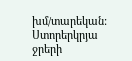խմ/տարեկան: Ստորերկրյա ջրերի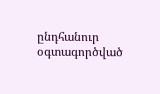ընդհանուր օգտագործված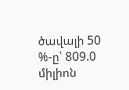ծավալի 50 %-ը՝ 809.0 միլիոն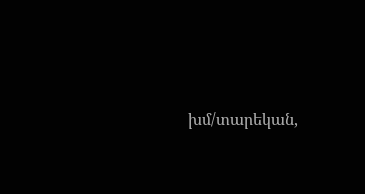խմ/տարեկան,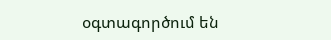օգտագործում են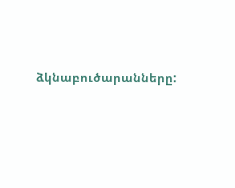ձկնաբուծարանները: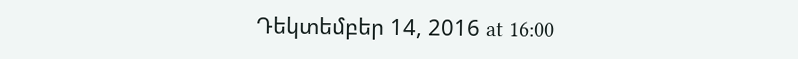Դեկտեմբեր 14, 2016 at 16:00